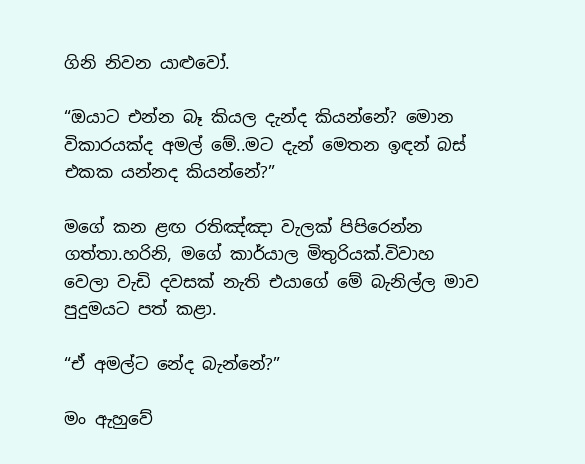ගිනි නිවන යාළුවෝ.

“ඔයාට එන්න බෑ කියල දැන්ද කියන්නේ? මොන විකාරයක්ද අමල් මේ..මට දැන් මෙතන ඉඳන් බස් එකක යන්නද කියන්නේ?”

මගේ කන ළඟ රතිඤ්ඤා වැලක් පිපිරෙන්න ගත්තා.හරිනි, මගේ කාර්යාල මිතුරියක්.විවාහ වෙලා වැඩි දවසක් නැති එයාගේ මේ බැනිල්ල මාව පුදුමයට පත් කළා.

“ඒ අමල්ට නේද බැන්නේ?”

මං ඇහුවේ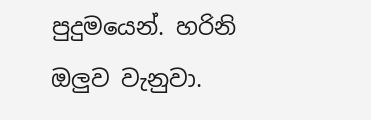පුදුමයෙන්. හරිනි ඔලුව වැනුවා.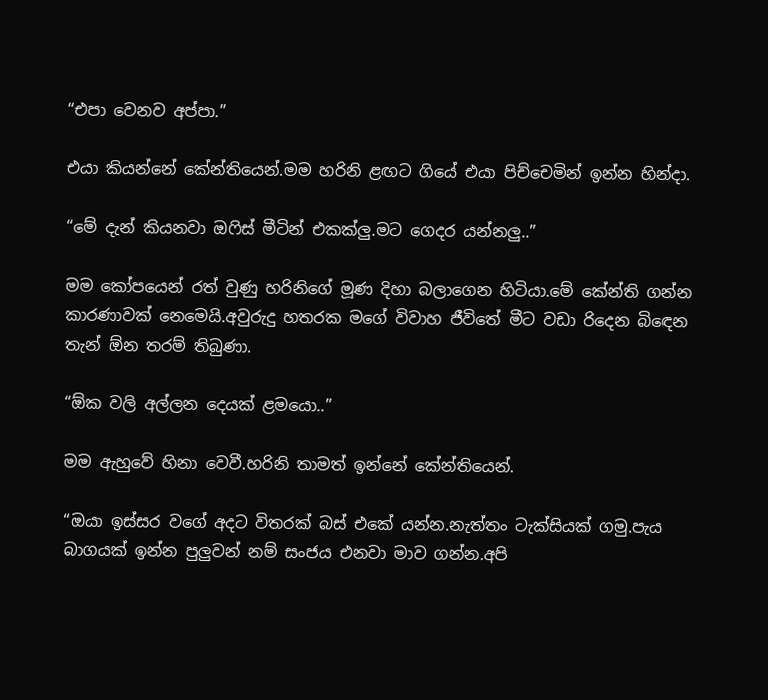“එපා වෙනව අප්පා.”

එයා කියන්නේ කේන්තියෙන්.මම හරිනි ළඟට ගියේ එයා පිච්චෙමින් ඉන්න හින්දා.

“මේ දැන් කියනවා ඔෆිස් මීටින් එකක්ලු.මට ගෙදර යන්නලු..”

මම කෝපයෙන් රත් වුණු හරිනිගේ මූණ දිහා බලාගෙන හිටියා.මේ කේන්ති ගන්න කාරණාවක් නෙමෙයි.අවුරුදු හතරක මගේ විවාහ ජීවිතේ මීට වඩා රිදෙන බිඳෙන තැන් ඕන තරම් තිබුණා.

“ඕක වලි අල්ලන දෙයක් ළමයො..”

මම ඇහුවේ හිනා වෙවී.හරිනි තාමත් ඉන්නේ කේන්තියෙන්.

“ඔයා ඉස්සර වගේ අදට විතරක් බස් එකේ යන්න.නැත්තං ටැක්සියක් ගමු.පැය බාගයක් ඉන්න පුලුවන් නම් සංජය එනවා මාව ගන්න.අපි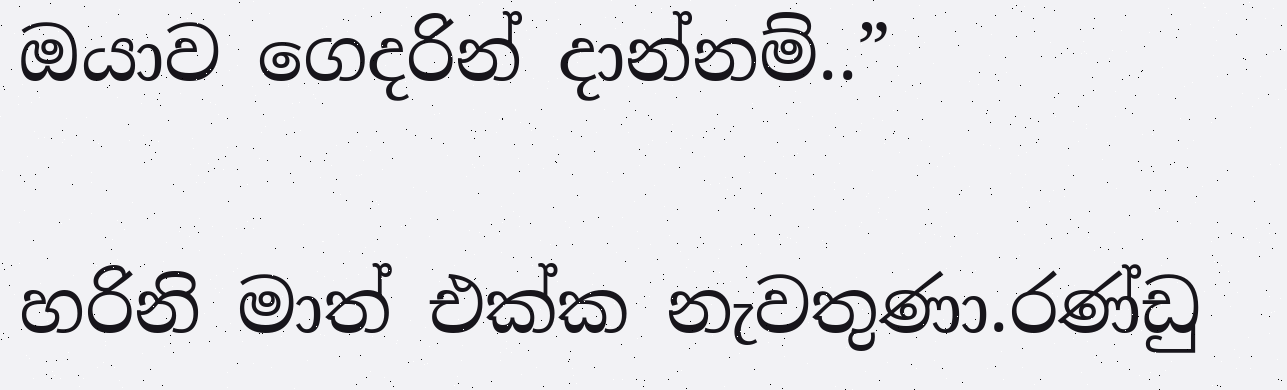ඔයාව ගෙදරින් දාන්නම්..”

හරිනි මාත් එක්ක නැවතුණා.රණ්ඩු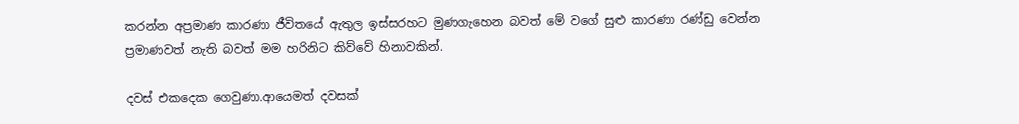කරන්න අප්‍රමාණ කාරණා ජීවිතයේ ඇතුල ඉස්සරහට මුණගැහෙන බවත් මේ වගේ සුළු කාරණා රණ්ඩු වෙන්න ප්‍රමාණවත් නැති බවත් මම හරිනිට කිව්වේ හිනාවකින්.

දවස් එකදෙක ගෙවුණා.ආයෙමත් දවසක්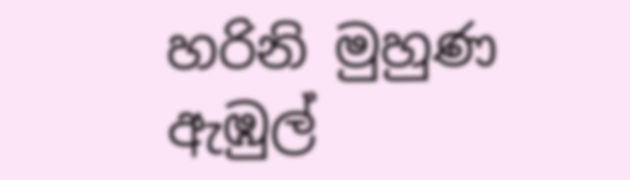හරිනි මුහුණ ඇඹුල්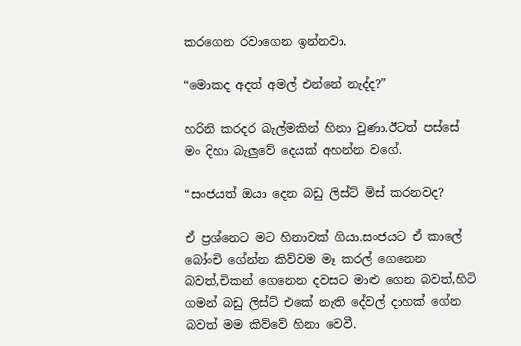කරගෙන රවාගෙන ඉන්නවා.

“මොකද අදත් අමල් එන්නේ නැද්ද?”

හරිනි කරදර බැල්මකින් හිනා වුණා.ඊටත් පස්සේ මං දිහා බැලුවේ දෙයක් අහන්න වගේ.

“සංජයත් ඔයා දෙන බඩු ලිස්ට් මිස් කරනවද?

ඒ ප්‍රශ්නෙට මට හිනාවක් ගියා.සංජයට ඒ කාලේ බෝංචි ගේන්න කිව්වම මෑ කරල් ගෙනෙන බවත්,චිකන් ගෙනෙන දවසට මාළු ගෙන බවත්,හිටි ගමන් බඩු ලිස්ට් එකේ නැති දේවල් දාහක් ගේන බවත් මම කිව්වේ හිනා වෙවී.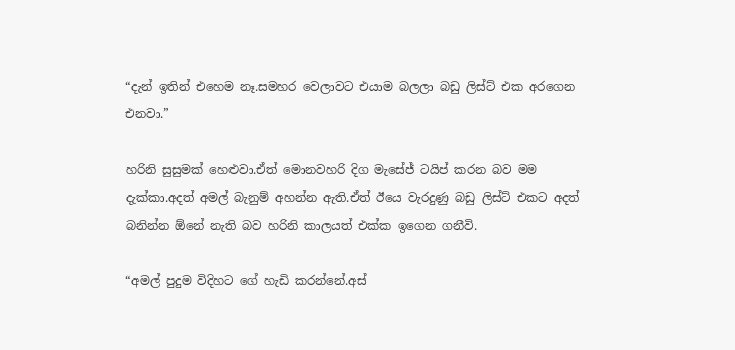“දැන් ඉතින් එහෙම නෑ.සමහර වෙලාවට එයාම බලලා බඩු ලිස්ට් එක අරගෙන එනවා.”

හරිනි සුසුමක් හෙළුවා.ඒත් මොනවහරි දිග මැසේජ් ටයිප් කරන බව මම දැක්කා.අදත් අමල් බැනුම් අහන්න ඇති.ඒත් ඊයෙ වැරදුණු බඩු ලිස්ට් එකට අදත් බනින්න ඕනේ නැති බව හරිනි කාලයත් එක්ක ඉගෙන ගනීවි.

“අමල් පුදුම විදිහට ගේ හැඩි කරන්නේ.අස්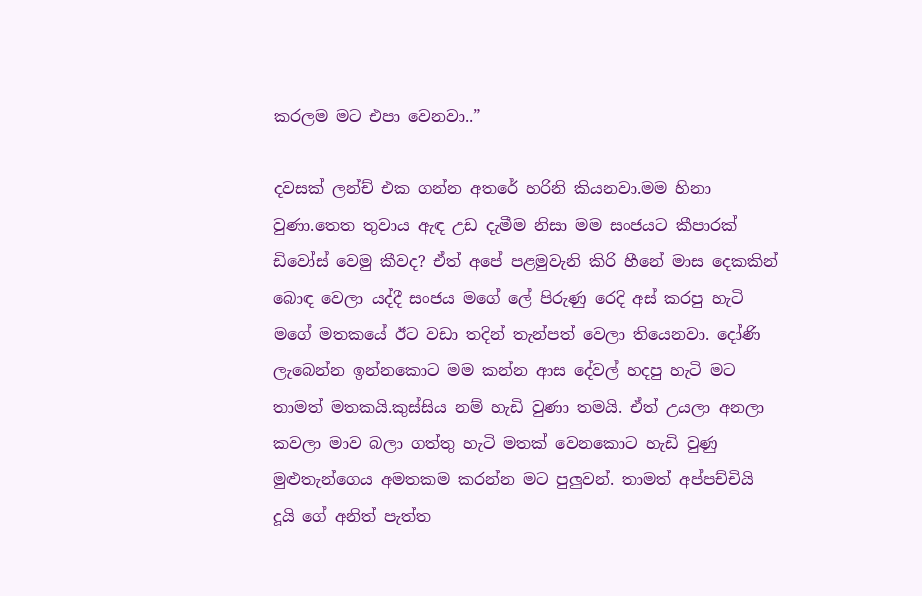කරලම මට එපා වෙනවා..”

දවසක් ලන්ච් එක ගන්න අතරේ හරිනි කියනවා.මම හිනා වුණා.තෙත තුවාය ඇඳ උඩ දැමීම නිසා මම සංජයට කීපාරක් ඩිවෝස් වෙමු කීවද? ඒත් අපේ පළමුවැනි කිරි හීනේ මාස දෙකකින් බොඳ වෙලා යද්දී සංජය මගේ ලේ පිරුණු රෙදි අස් කරපු හැටි මගේ මතකයේ ඊට වඩා තදින් තැන්පත් වෙලා තියෙනවා. දෝණි ලැබෙන්න ඉන්නකොට මම කන්න ආස දේවල් හදපු හැටි මට තාමත් මතකයි.කුස්සිය නම් හැඩි වුණා තමයි. ඒත් උයලා අනලා කවලා මාව බලා ගත්තු හැටි මතක් වෙනකොට හැඩි වුණු මුළුතැන්ගෙය අමතකම කරන්න මට පුලුවන්. තාමත් අප්පච්චියි දූයි ගේ අනිත් පැත්ත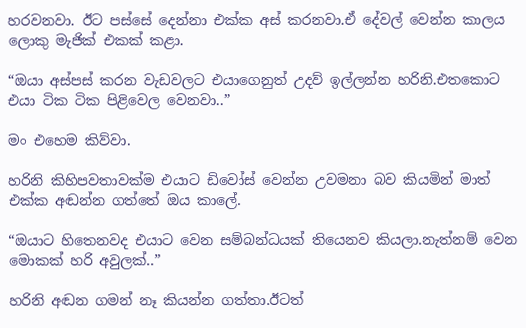හරවනවා. ඊට පස්සේ දෙන්නා එක්ක අස් කරනවා.ඒ දේවල් වෙන්න කාලය ලොකු මැජික් එකක් කළා.

“ඔයා අස්පස් කරන වැඩවලට එයාගෙනුත් උදව් ඉල්ලන්න හරිනි.එතකොට එයා ටික ටික පිළිවෙල වෙනවා..”

මං එහෙම කිව්වා.

හරිනි කිහිපවතාවක්ම එයාට ඩිවෝස් වෙන්න උවමනා බව කියමින් මාත් එක්ක අඬන්න ගත්තේ ඔය කාලේ.

“ඔයාට හිතෙනවද එයාට වෙන සම්බන්ධයක් තියෙනව කියලා.නැත්නම් වෙන මොකක් හරි අවුලක්..”

හරිනි අඬන ගමන් නෑ කියන්න ගත්තා.ඊටත්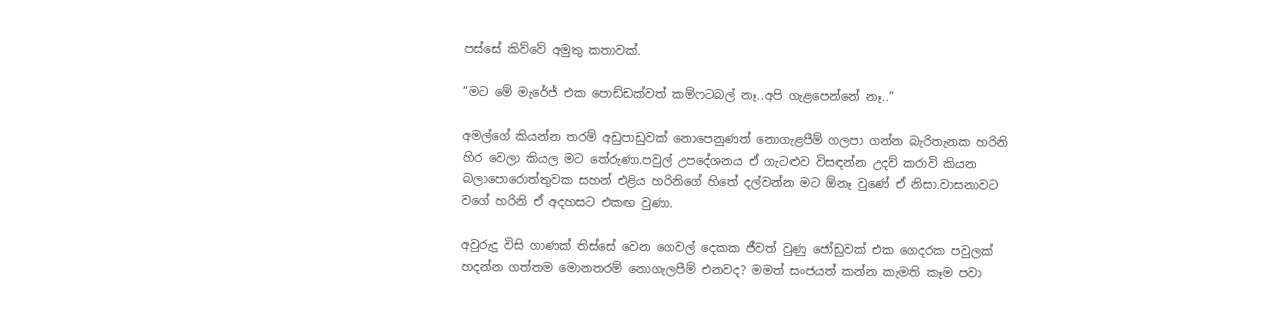පස්සේ කිව්වේ අමුතු කතාවක්.

“මට මේ මැරේජ් එක පොඩ්ඩක්වත් කම්ෆටබල් නෑ..අපි ගැළපෙන්නේ නෑ..”

අමල්ගේ කියන්න තරම් අඩුපාඩුවක් නොපෙනුණත් නොගැළපීම් ගලපා ගන්න බැරිතැනක හරිනි හිර වෙලා කියල මට තේරුණා.පවුල් උපදේශනය ඒ ගැටළුව විසඳන්න උදව් කරාවි කියන බලාපොරොත්තුවක සහන් එළිය හරිනිගේ හිතේ දල්වන්න මට ඕනෑ වුණේ ඒ නිසා.වාසනාවට වගේ හරිනි ඒ අදහසට එකඟ වුණා.

අවුරුදු විසි ගාණක් තිස්සේ වෙන ගෙවල් දෙකක ජීවත් වුණු ජෝඩුවක් එක ගෙදරක පවුලක් හදන්න ගත්තම මොනතරම් නොගැලපීම් එනවද? මමත් සංජයත් කන්න කැමති කෑම පවා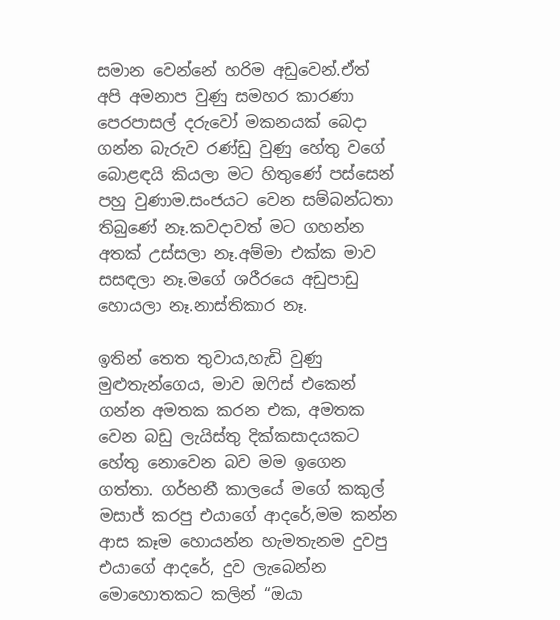සමාන වෙන්නේ හරිම අඩුවෙන්.ඒත් අපි අමනාප වුණු සමහර කාරණා පෙරපාසල් දරුවෝ මකනයක් බෙදා ගන්න බැරුව රණ්ඩු වුණු හේතු වගේ බොළඳයි කියලා මට හිතුණේ පස්සෙන් පහු වුණාම.සංජයට වෙන සම්බන්ධතා තිබුණේ නෑ.කවදාවත් මට ගහන්න අතක් උස්සලා නෑ.අම්මා එක්ක මාව සසඳලා නෑ.මගේ ශරීරයෙ අඩුපාඩු හොයලා නෑ.නාස්තිකාර නෑ.

ඉතින් තෙත තුවාය,හැඩි වුණු මුළුතැන්ගෙය, මාව ඔෆිස් එකෙන් ගන්න අමතක කරන එක, අමතක වෙන බඩු ලැයිස්තු දික්කසාදයකට හේතු නොවෙන බව මම ඉගෙන ගත්තා. ගර්භනී කාලයේ මගේ කකුල් මසාජ් කරපු එයාගේ ආදරේ,මම කන්න ආස කෑම හොයන්න හැමතැනම දුවපු එයාගේ ආදරේ, දුව ලැබෙන්න මොහොතකට කලින් “ඔයා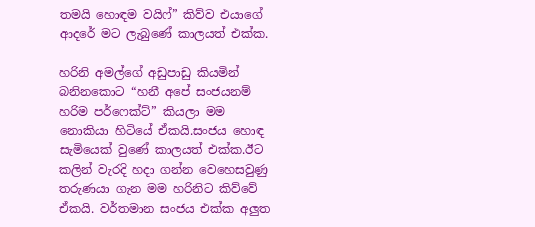තමයි හොඳම වයිෆ්” කිව්ව එයාගේ ආදරේ මට ලැබුණේ කාලයත් එක්ක.

හරිනි අමල්ගේ අඩුපාඩු කියමින් බනිනකොට “හනී අපේ සංජයනම් හරිම පර්ෆෙක්ට්” කියලා මම නොකියා හිටියේ ඒකයි.සංජය හොඳ සැමියෙක් වුණේ කාලයත් එක්ක.ඊට කලින් වැරදි හදා ගන්න වෙහෙසවුණු තරුණයා ගැන මම හරිනිට කිව්වේ ඒකයි. වර්තමාන සංජය එක්ක අලුත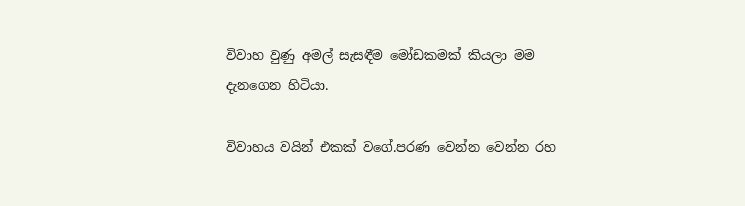විවාහ වුණු අමල් සැසඳීම මෝඩකමක් කියලා මම දැනගෙන හිටියා.

විවාහය වයින් එකක් වගේ.පරණ වෙන්න වෙන්න රහ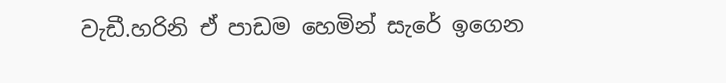වැඩී.හරිනි ඒ පාඩම හෙමින් සැරේ ඉගෙන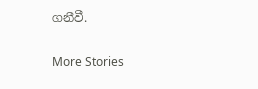ගනීවී.

More Stories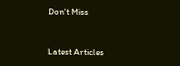Don't Miss


Latest Articles